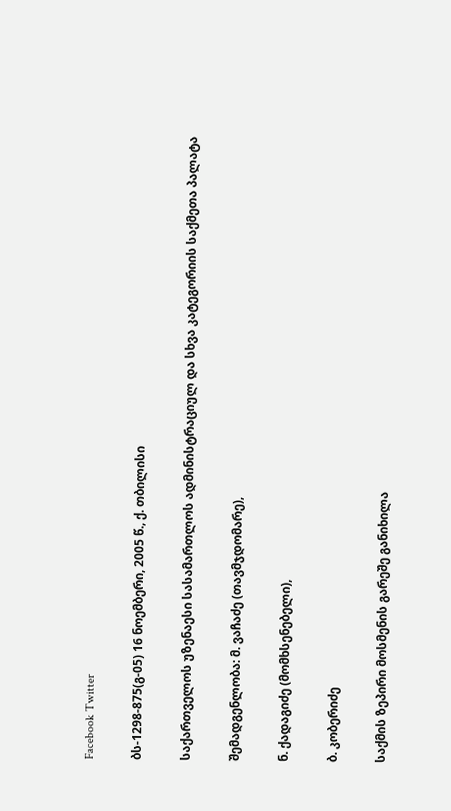Facebook Twitter

ბს-1298-875(გ-05) 16 ნოემბერი, 2005 წ., ქ. თბილისი

საქართველოს უზენაესი სასამართლოს ადმინისტრაციულ და სხვა კატეგორიის საქმეთა პალატა

შემადგენლობა: მ. ვაჩაძე (თავმჯდომარე),

ნ. ქადაგიძე (მომხსენებელი),

ბ. კობერიძე

საქმის ზეპირი მოსმენის გარეშე განიხილა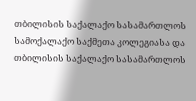თბილისის საქალაქო სასამართლოს სამოქალაქო საქმეთა კოლეგიასა და თბილისის საქალაქო სასამართლოს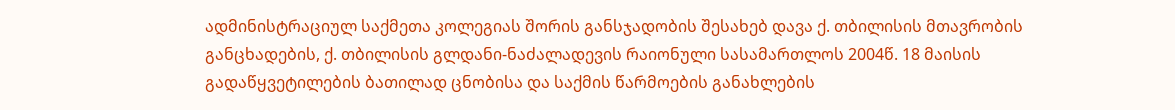ადმინისტრაციულ საქმეთა კოლეგიას შორის განსჯადობის შესახებ დავა ქ. თბილისის მთავრობის განცხადების, ქ. თბილისის გლდანი-ნაძალადევის რაიონული სასამართლოს 2004წ. 18 მაისის გადაწყვეტილების ბათილად ცნობისა და საქმის წარმოების განახლების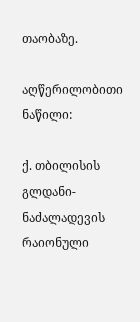თაობაზე.

აღწერილობითი ნაწილი:

ქ. თბილისის გლდანი-ნაძალადევის რაიონული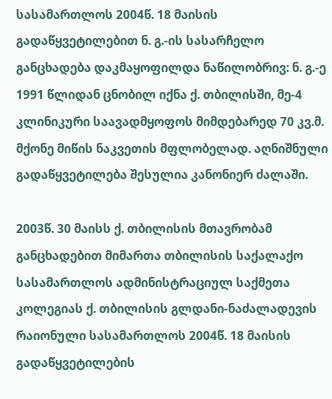სასამართლოს 2004წ. 18 მაისის გადაწყვეტილებით ნ. გ.-ის სასარჩელო განცხადება დაკმაყოფილდა ნაწილობრივ: ნ. გ.-ე 1991 წლიდან ცნობილ იქნა ქ. თბილისში, მე-4 კლინიკური საავადმყოფოს მიმდებარედ 70 კვ.მ. მქონე მიწის ნაკვეთის მფლობელად. აღნიშნული გადაწყვეტილება შესულია კანონიერ ძალაში.

2003წ. 30 მაისს ქ. თბილისის მთავრობამ განცხადებით მიმართა თბილისის საქალაქო სასამართლოს ადმინისტრაციულ საქმეთა კოლეგიას ქ. თბილისის გლდანი-ნაძალადევის რაიონული სასამართლოს 2004წ. 18 მაისის გადაწყვეტილების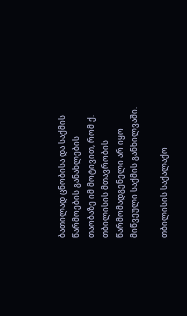ბათილად ცნობისა და საქმის წარმოების განახლების თაობაზე იმ მოტივით, რომ ქ. თბილისის მთავრობის წარმომადგენელი არ იყო მიწვეული საქმის განხილვაში.

თბილისის საქალაქო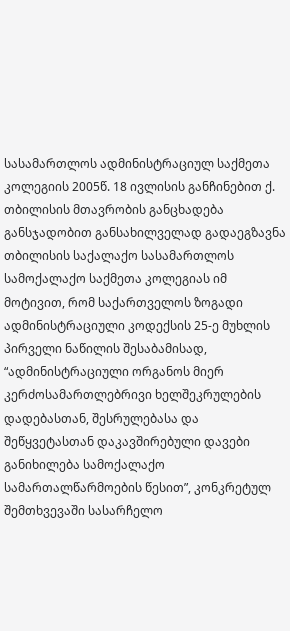სასამართლოს ადმინისტრაციულ საქმეთა კოლეგიის 2005წ. 18 ივლისის განჩინებით ქ. თბილისის მთავრობის განცხადება განსჯადობით განსახილველად გადაეგზავნა თბილისის საქალაქო სასამართლოს სამოქალაქო საქმეთა კოლეგიას იმ მოტივით, რომ საქართველოს ზოგადი ადმინისტრაციული კოდექსის 25-ე მუხლის პირველი ნაწილის შესაბამისად, “ადმინისტრაციული ორგანოს მიერ კერძოსამართლებრივი ხელშეკრულების დადებასთან, შესრულებასა და შეწყვეტასთან დაკავშირებული დავები განიხილება სამოქალაქო სამართალწარმოების წესით”, კონკრეტულ შემთხვევაში სასარჩელო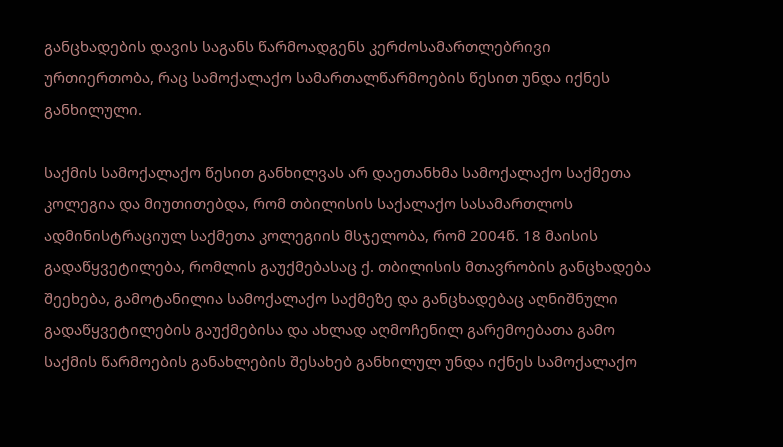განცხადების დავის საგანს წარმოადგენს კერძოსამართლებრივი ურთიერთობა, რაც სამოქალაქო სამართალწარმოების წესით უნდა იქნეს განხილული.

საქმის სამოქალაქო წესით განხილვას არ დაეთანხმა სამოქალაქო საქმეთა კოლეგია და მიუთითებდა, რომ თბილისის საქალაქო სასამართლოს ადმინისტრაციულ საქმეთა კოლეგიის მსჯელობა, რომ 2004წ. 18 მაისის გადაწყვეტილება, რომლის გაუქმებასაც ქ. თბილისის მთავრობის განცხადება შეეხება, გამოტანილია სამოქალაქო საქმეზე და განცხადებაც აღნიშნული გადაწყვეტილების გაუქმებისა და ახლად აღმოჩენილ გარემოებათა გამო საქმის წარმოების განახლების შესახებ განხილულ უნდა იქნეს სამოქალაქო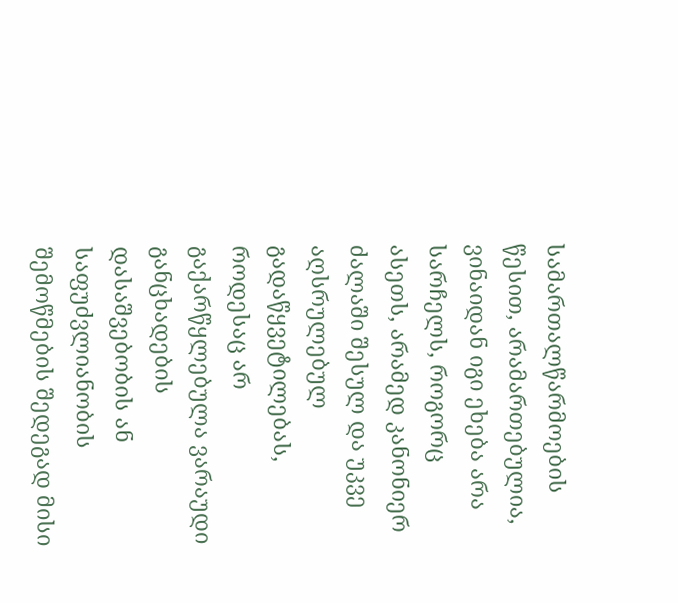სამართალწარმოების წესით, არამართებულია, ვინაიდან იგი ეხება არა სარჩელს, როგორც ასეთს, არამედ კანონიერ ძალაში შესულ და უკვე აღსრულებულ გადაწყვეტილებას, როდესაც არ გაქარწყლებულა ვარაუდი განცხადების დასაშვებობის ან საფუძვლიანობის შემოწმების შედეგად მისი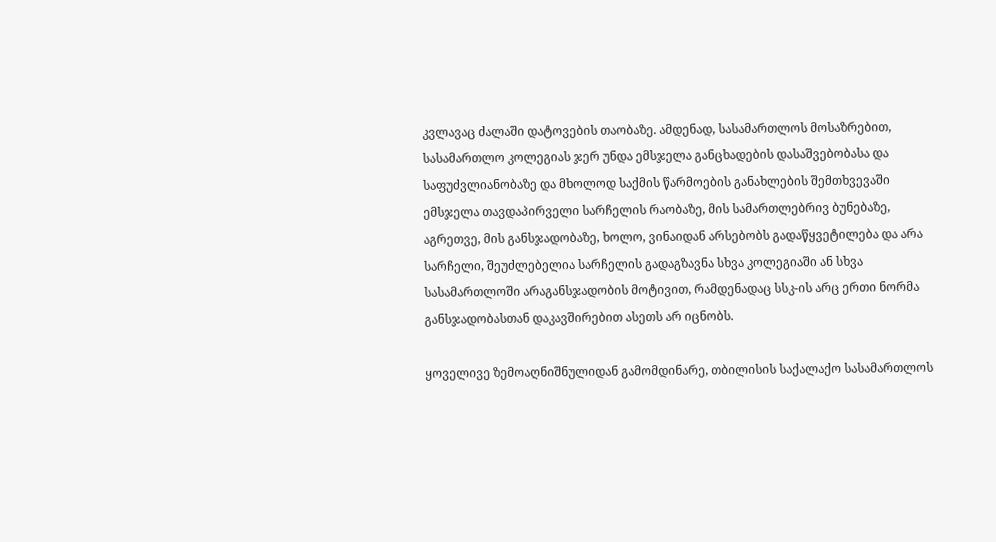კვლავაც ძალაში დატოვების თაობაზე. ამდენად, სასამართლოს მოსაზრებით, სასამართლო კოლეგიას ჯერ უნდა ემსჯელა განცხადების დასაშვებობასა და საფუძვლიანობაზე და მხოლოდ საქმის წარმოების განახლების შემთხვევაში ემსჯელა თავდაპირველი სარჩელის რაობაზე, მის სამართლებრივ ბუნებაზე, აგრეთვე, მის განსჯადობაზე, ხოლო, ვინაიდან არსებობს გადაწყვეტილება და არა სარჩელი, შეუძლებელია სარჩელის გადაგზავნა სხვა კოლეგიაში ან სხვა სასამართლოში არაგანსჯადობის მოტივით, რამდენადაც სსკ-ის არც ერთი ნორმა განსჯადობასთან დაკავშირებით ასეთს არ იცნობს.

ყოველივე ზემოაღნიშნულიდან გამომდინარე, თბილისის საქალაქო სასამართლოს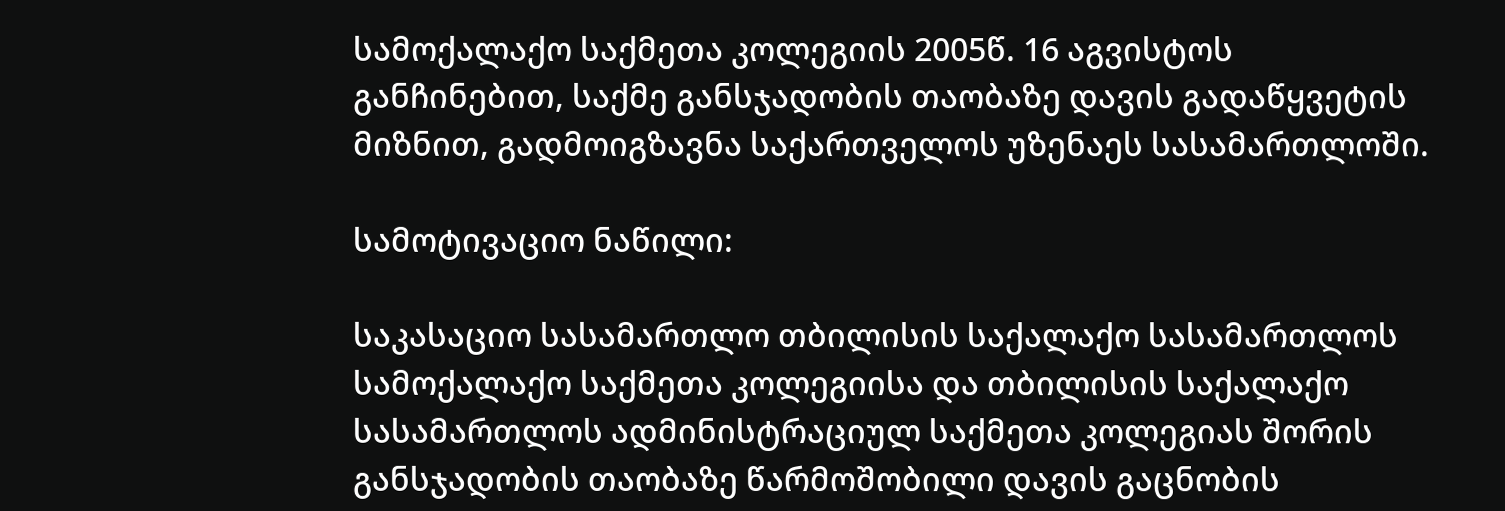სამოქალაქო საქმეთა კოლეგიის 2005წ. 16 აგვისტოს განჩინებით, საქმე განსჯადობის თაობაზე დავის გადაწყვეტის მიზნით, გადმოიგზავნა საქართველოს უზენაეს სასამართლოში.

სამოტივაციო ნაწილი:

საკასაციო სასამართლო თბილისის საქალაქო სასამართლოს სამოქალაქო საქმეთა კოლეგიისა და თბილისის საქალაქო სასამართლოს ადმინისტრაციულ საქმეთა კოლეგიას შორის განსჯადობის თაობაზე წარმოშობილი დავის გაცნობის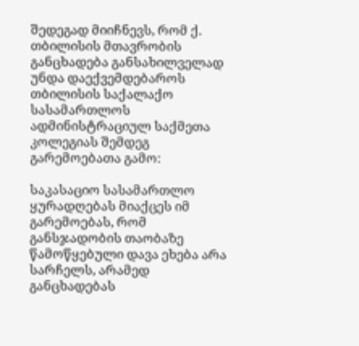შედეგად მიიჩნევს, რომ ქ. თბილისის მთავრობის განცხადება განსახილველად უნდა დაექვემდებაროს თბილისის საქალაქო სასამართლოს ადმინისტრაციულ საქმეთა კოლეგიას შემდეგ გარემოებათა გამო:

საკასაციო სასამართლო ყურადღებას მიაქცეს იმ გარემოებას, რომ განსჯადობის თაობაზე წამოწყებული დავა ეხება არა სარჩელს, არამედ განცხადებას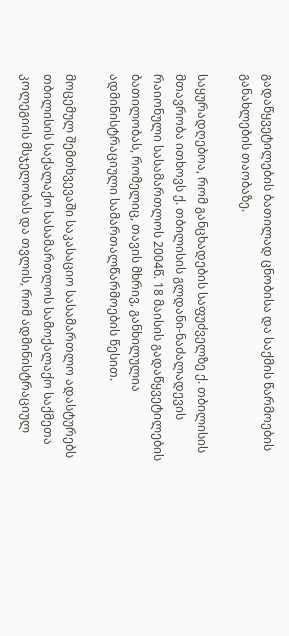გადაწყვეტილების ბათილად ცნობისა და საქმის წარმოების განახლების თაობაზე.

საყურადღებოა, რომ განცხადების საფუძველზე ქ. თბილისის მთავრობა ითხოვს ქ. თბილისის გლდანი-ნაძალადევის რაიონული სასამართლოს 2004წ. 18 მაისის გადაწყვეტილების ბათილობას, რომელიც, თავის მხრივ, განხილულია ადმინისტრაციული სამართალწარმოების წესით.

მოცემულ შემთხვევაში საკასაციო სასამართლო ადასტურებს თბილისის საქალაქო სასამართლოს სამოქალაქო საქმეთა კოლეგიის მსჯელობას და თვლის, რომ ადმინისტრაციულ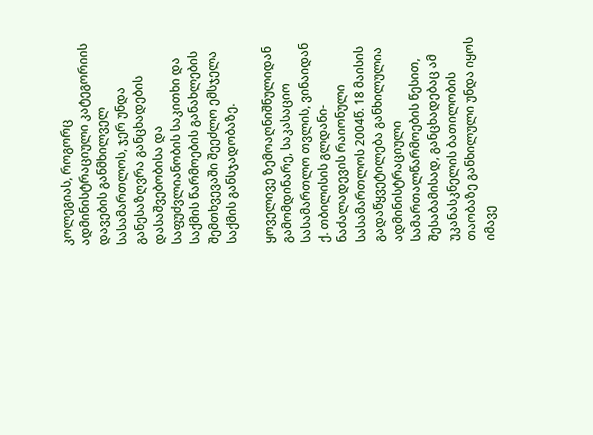კოლეგიას, როგორც ადმინისტრაციული კატეგორიის დავების განმხილველ სასამართლოს, ჯერ უნდა განესაზღვრა განცხადების დასაშვებობისა და საფუძვლიანობის საკითხი და საქმის წარმოების განახლების შემთხვევაში შეეძლო ემსჯელა საქმის განსჯადობაზე.

ყოველივე ზემოაღნიშნულიდან გამომდინარე, საკასაციო სასამართლო თვლის, ვინაიდან ქ. თბილისის გლდანი-ნაძალადევის რაიონული სასამართლოს 2004წ. 18 მაისის გადაწყვეტილება განხილულია ადმინისტრაციული სამართალწარმოების წესით, შესაბამისად, განცხადებაც ამ უკანასკნელის ბათილობის თაობაზე განხილული უნდა იყოს იმავე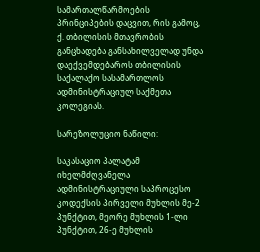სამართალწარმოების პრინციპების დაცვით, რის გამოც, ქ. თბილისის მთავრობის განცხადება განსახილველად უნდა დაექვემდებაროს თბილისის საქალაქო სასამართლოს ადმინისტრაციულ საქმეთა კოლეგიას.

სარეზოლუციო ნაწილი:

საკასაციო პალატამ იხელმძღვანელა ადმინისტრაციული საპროცესო კოდექსის პირველი მუხლის მე-2 პუნქტით, მეორე მუხლის 1-ლი პუნქტით, 26-ე მუხლის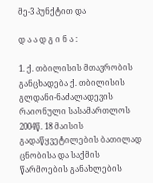მე-3 პუნქტით და

დ ა ა დ გ ი ნ ა :

1. ქ. თბილისის მთავრობის განცხადება ქ. თბილისის გლდანი-ნაძალადევის რაიონული სასამართლოს 2004წ. 18 მაისის გადაწყვეტილების ბათილად ცნობისა და საქმის წარმოების განახლების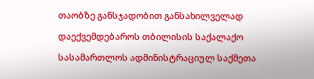თაობზე განსჯადობით განსახილველად დაექვემდებაროს თბილისის საქალაქო სასამართლოს ადმინისტრაციულ საქმეთა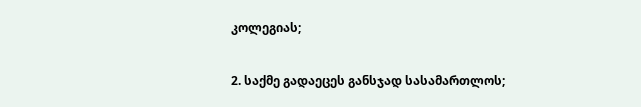კოლეგიას;

2. საქმე გადაეცეს განსჯად სასამართლოს;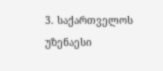3. საქართველოს უზენაესი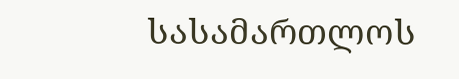სასამართლოს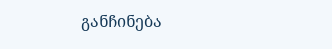განჩინება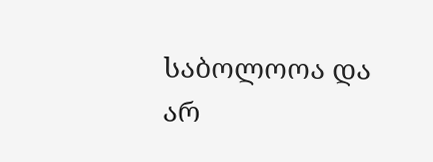საბოლოოა და არ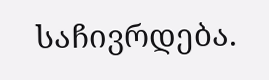საჩივრდება.